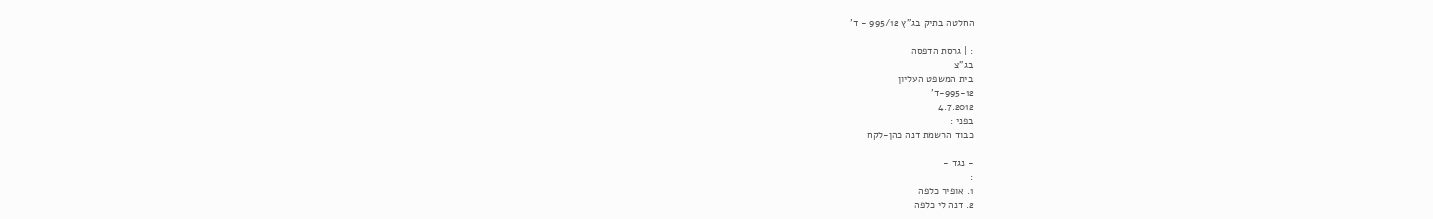החלטה בתיק בג"ץ 995/12 - ד'

: | גרסת הדפסה
בג"צ
בית המשפט העליון
995-12-ד'
4.7.2012
בפני :
כבוד הרשמת דנה כהן-לקח

- נגד -
:
1. אופיר כלפה
2. דנה לי כלפה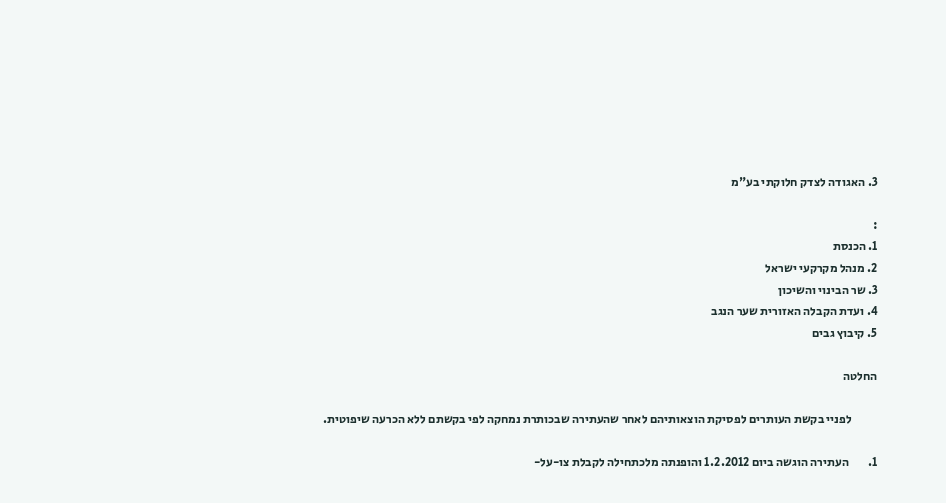3. האגודה לצדק חלוקתי בע"מ

:
1. הכנסת
2. מנהל מקרקעי ישראל
3. שר הבינוי והשיכון
4. ועדת הקבלה האזורית שער הנגב
5. קיבוץ גבים

החלטה

           לפניי בקשת העותרים לפסיקת הוצאותיהם לאחר שהעתירה שבכותרת נמחקה לפי בקשתם ללא הכרעה שיפוטית.

1.        העתירה הוגשה ביום 1.2.2012 והופנתה מלכתחילה לקבלת צו-על-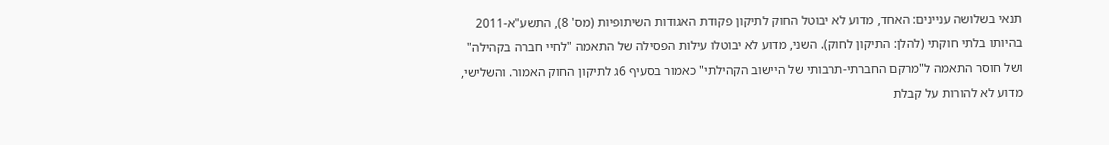תנאי בשלושה עניינים: האחד, מדוע לא יבוטל החוק לתיקון פקודת האגודות השיתופיות (מס' 8), התשע"א-2011 בהיותו בלתי חוקתי (להלן: התיקון לחוק). השני, מדוע לא יבוטלו עילות הפסילה של התאמה "לחיי חברה בקהילה" ושל חוסר התאמה ל"מרקם החברתי-תרבותי של היישוב הקהילתי" כאמור בסעיף 6ג לתיקון החוק האמור. והשלישי, מדוע לא להורות על קבלת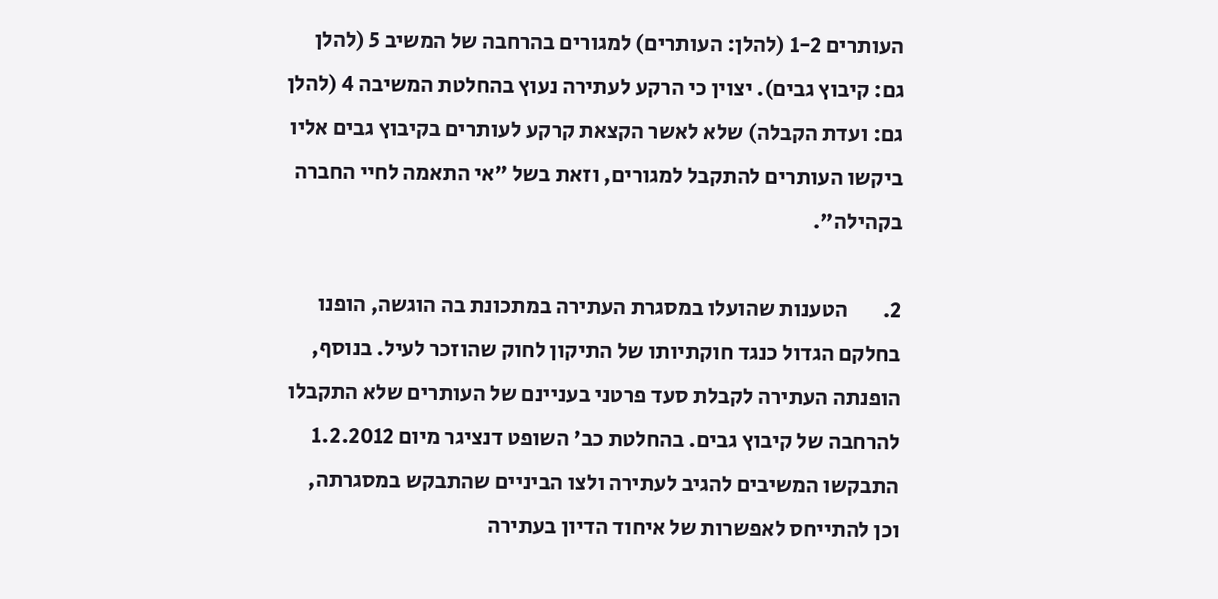העותרים 1-2 (להלן: העותרים) למגורים בהרחבה של המשיב 5 (להלן גם: קיבוץ גבים). יצוין כי הרקע לעתירה נעוץ בהחלטת המשיבה 4 (להלן גם: ועדת הקבלה) שלא לאשר הקצאת קרקע לעותרים בקיבוץ גבים אליו ביקשו העותרים להתקבל למגורים, וזאת בשל "אי התאמה לחיי החברה בקהילה".

2.        הטענות שהועלו במסגרת העתירה במתכונת בה הוגשה, הופנו בחלקם הגדול כנגד חוקתיותו של התיקון לחוק שהוזכר לעיל. בנוסף, הופנתה העתירה לקבלת סעד פרטני בעניינם של העותרים שלא התקבלו להרחבה של קיבוץ גבים. בהחלטת כב' השופט דנציגר מיום 1.2.2012 התבקשו המשיבים להגיב לעתירה ולצו הביניים שהתבקש במסגרתה, וכן להתייחס לאפשרות של איחוד הדיון בעתירה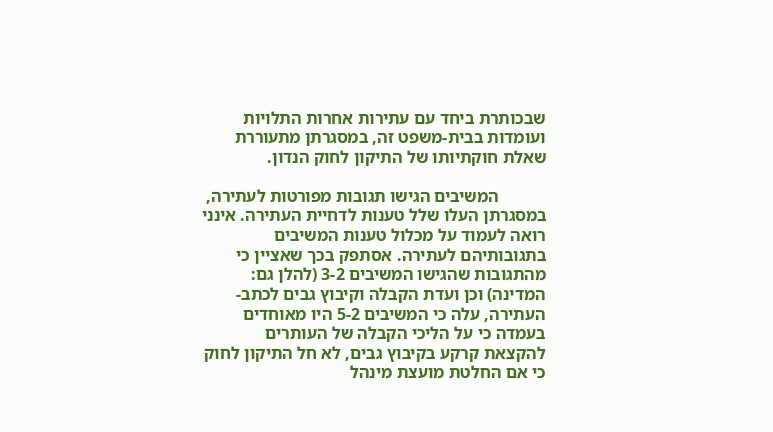שבכותרת ביחד עם עתירות אחרות התלויות ועומדות בבית-משפט זה, במסגרתן מתעוררת שאלת חוקתיותו של התיקון לחוק הנדון.

           המשיבים הגישו תגובות מפורטות לעתירה, במסגרתן העלו שלל טענות לדחיית העתירה. אינני רואה לעמוד על מכלול טענות המשיבים בתגובותיהם לעתירה. אסתפק בכך שאציין כי מהתגובות שהגישו המשיבים 3-2 (להלן גם: המדינה) וכן ועדת הקבלה וקיבוץ גבים לכתב-העתירה, עלה כי המשיבים 5-2 היו מאוחדים בעמדה כי על הליכי הקבלה של העותרים להקצאת קרקע בקיבוץ גבים, לא חל התיקון לחוק כי אם החלטת מועצת מינהל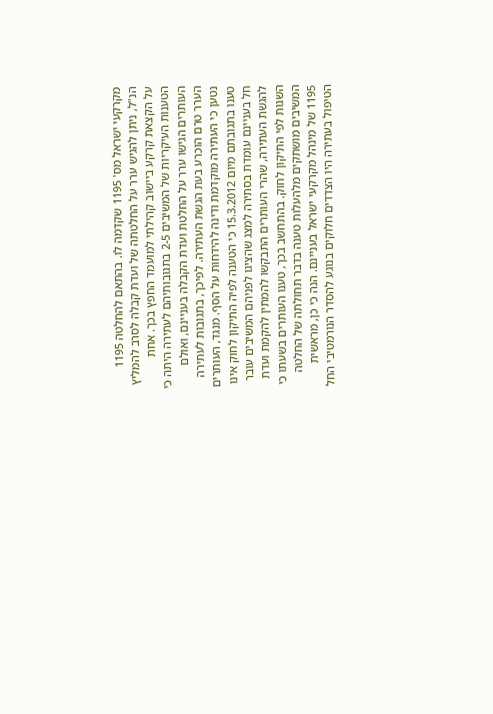מקרקעי ישראל מס' 1195 שקדמה לו. בהתאם להחלטה 1195 הנ"ל, ניתן להגיש ערר על החלטתה של ועדת קבלה לסרב להמליץ על הקצאת קרקע ביישוב קהילתי למועמד החפץ בכך. אחת הטענות העיקריות של המשיבים 2-5 בתגובותיהם לעתירה היתה כי העותרים הגישו ערר על החלטת ועדת הקבלה בעניינם, ואולם הערר טרם הוכרע בעת הגשת העתירה. לפיכך, בתגובות לעתירה נטען כי העתירה מוקדמת ודינה להידחות על הסף. מנגד, העותרים טענו בתגובתם מיום 15.3.2012 כי הטענה לפיה התיקון לחוק אינו חל בעניינם עומדת בסתירה למצג שהציגו לפניהם המשיבים עובר להגשת העתירה, שהרי העותרים התבקשו להמתין להקמת ועדת השגות לפי התיקון לחוק. בהתחשב בכך, טענו העותרים בשעתו כי המשיבים מושתקים מלהעלות טענה בדבר תחולתה של החלטה 1195 של מינהל מקרקעי ישראל בעניינם. הנה כי כן, מראשית הטיפול בעתירה היו הצדדים חלוקים בנוגע להסדר הנורמטיבי החל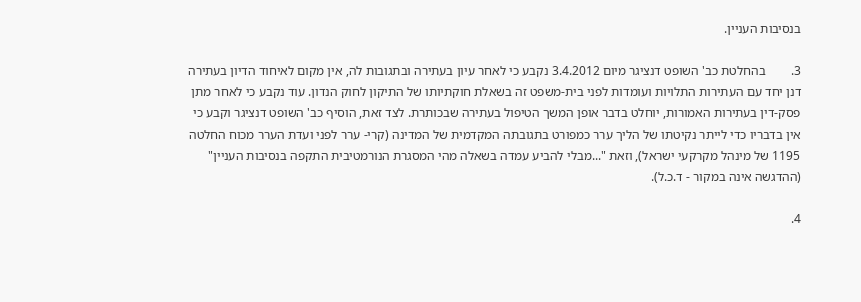בנסיבות העניין.

3.        בהחלטת כב' השופט דנציגר מיום 3.4.2012 נקבע כי לאחר עיון בעתירה ובתגובות לה, אין מקום לאיחוד הדיון בעתירה דנן יחד עם העתירות התלויות ועומדות לפני בית-משפט זה בשאלת חוקתיותו של התיקון לחוק הנדון. עוד נקבע כי לאחר מתן פסק-דין בעתירות האמורות, יוחלט בדבר אופן המשך הטיפול בעתירה שבכותרת. לצד זאת, הוסיף כב' השופט דנציגר וקבע כי אין בדבריו כדי לייתר נקיטתו של הליך ערר כמפורט בתגובתה המקדמית של המדינה (קרי- ערר לפני ועדת הערר מכוח החלטה 1195 של מינהל מקרקעי ישראל), וזאת "...מבלי להביע עמדה בשאלה מהי המסגרת הנורמטיבית התקפה בנסיבות העניין" (ההדגשה אינה במקור - ד.כ.ל).

4.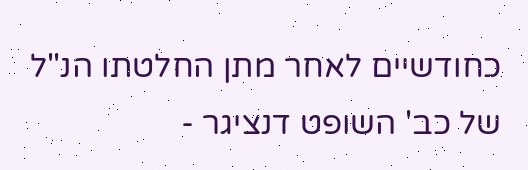כחודשיים לאחר מתן החלטתו הנ"ל של כב' השופט דנציגר -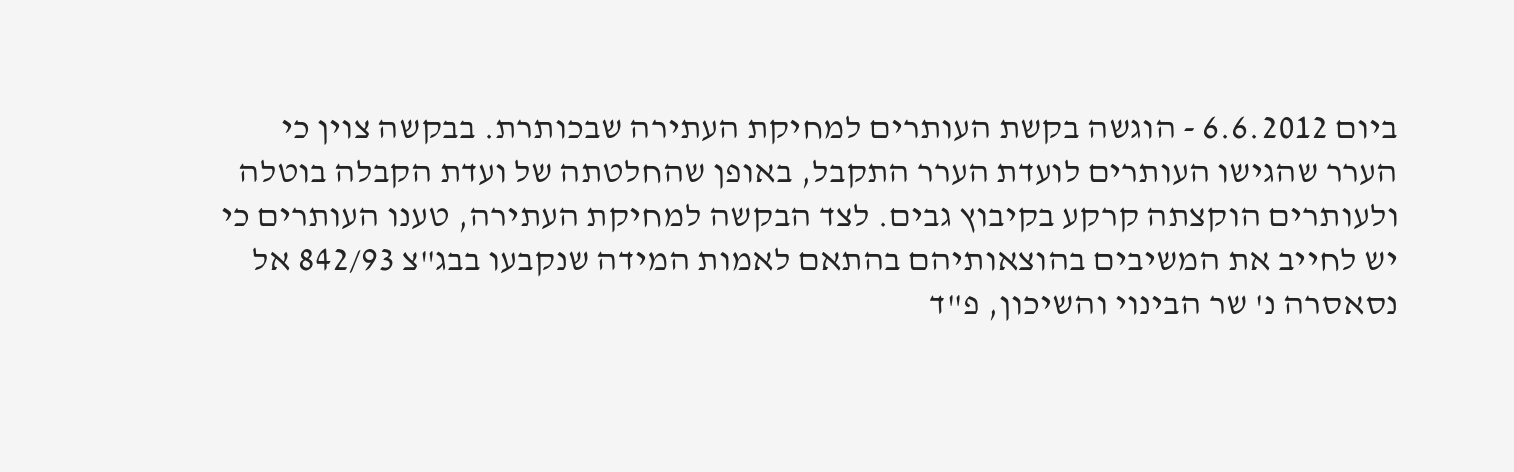ביום 6.6.2012 - הוגשה בקשת העותרים למחיקת העתירה שבכותרת. בבקשה צוין כי הערר שהגישו העותרים לועדת הערר התקבל, באופן שהחלטתה של ועדת הקבלה בוטלה ולעותרים הוקצתה קרקע בקיבוץ גבים. לצד הבקשה למחיקת העתירה, טענו העותרים כי יש לחייב את המשיבים בהוצאותיהם בהתאם לאמות המידה שנקבעו בבג"צ 842/93 אל נסאסרה נ' שר הבינוי והשיכון, פ"ד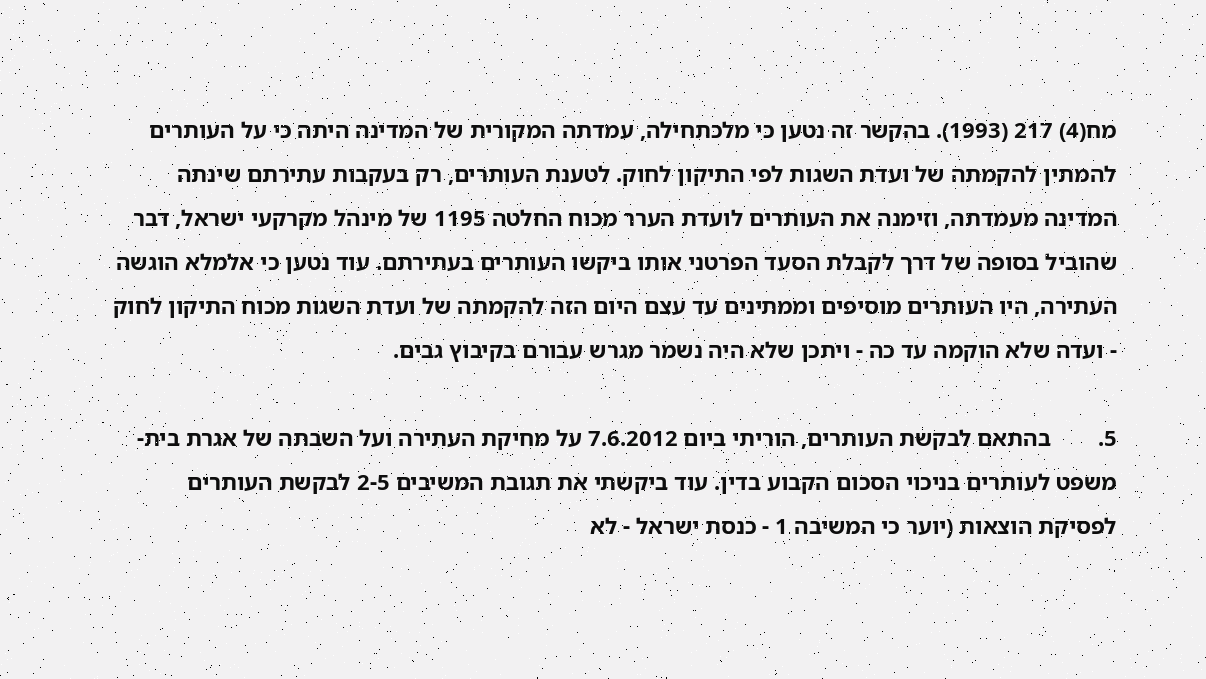מח(4) 217 (1993). בהקשר זה נטען כי מלכתחילה, עמדתה המקורית של המדינה היתה כי על העותרים להמתין להקמתה של ועדת השגות לפי התיקון לחוק. לטענת העותרים, רק בעקבות עתירתם שינתה המדינה מעמדתה, וזימנה את העותרים לועדת הערר מכוח החלטה 1195 של מינהל מקרקעי ישראל, דבר שהוביל בסופה של דרך לקבלת הסעד הפרטני אותו ביקשו העותרים בעתירתם. עוד נטען כי אלמלא הוגשה העתירה, היו העותרים מוסיפים וממתינים עד עצם היום הזה להקמתה של ועדת השגות מכוח התיקון לחוק - ועדה שלא הוקמה עד כה - ויתכן שלא היה נשמר מגרש עבורם בקיבוץ גבים.

5.        בהתאם לבקשת העותרים, הוריתי ביום 7.6.2012 על מחיקת העתירה ועל השבתה של אגרת בית-משפט לעותרים בניכוי הסכום הקבוע בדין. עוד ביקשתי את תגובת המשיבים 2-5 לבקשת העותרים לפסיקת הוצאות (יוער כי המשיבה 1 - כנסת ישראל - לא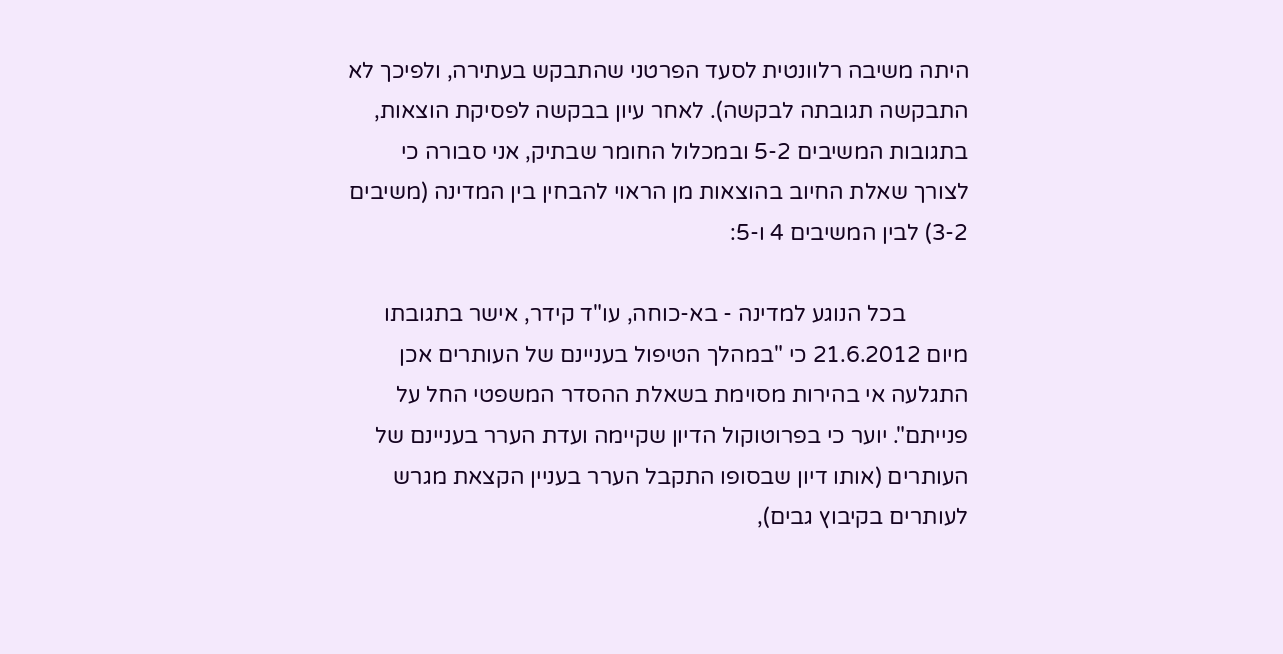היתה משיבה רלוונטית לסעד הפרטני שהתבקש בעתירה, ולפיכך לא התבקשה תגובתה לבקשה). לאחר עיון בבקשה לפסיקת הוצאות, בתגובות המשיבים 5-2 ובמכלול החומר שבתיק, אני סבורה כי לצורך שאלת החיוב בהוצאות מן הראוי להבחין בין המדינה (משיבים 3-2) לבין המשיבים 4 ו-5:

           בכל הנוגע למדינה - בא-כוחה, עו"ד קידר, אישר בתגובתו מיום 21.6.2012 כי "במהלך הטיפול בעניינם של העותרים אכן התגלעה אי בהירות מסוימת בשאלת ההסדר המשפטי החל על פנייתם". יוער כי בפרוטוקול הדיון שקיימה ועדת הערר בעניינם של העותרים (אותו דיון שבסופו התקבל הערר בעניין הקצאת מגרש לעותרים בקיבוץ גבים),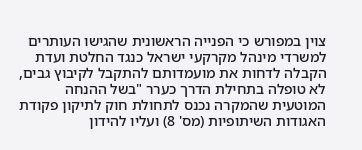צוין במפורש כי הפנייה הראשונית שהגישו העותרים למשרדי מינהל מקרקעי ישראל כנגד החלטת ועדת הקבלה לדחות את מועמדותם להתקבל לקיבוץ גבים, לא טופלה בתחילת הדרך כערר "בשל ההנחה המוטעית שהמקרה נכנס לתחולת חוק לתיקון פקודת האגודות השיתופיות (מס' 8) ועליו להידון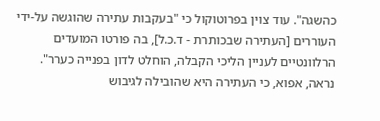כהשגה". עוד צוין בפרוטוקול כי "בעקבות עתירה שהוגשה על-ידי העוררים [העתירה שבכותרת - ד.כ.ל], בה פורטו המועדים הרלוונטיים לעניין הליכי הקבלה, הוחלט לדון בפנייה כערר". נראה, אפוא, כי העתירה היא שהובילה לגיבוש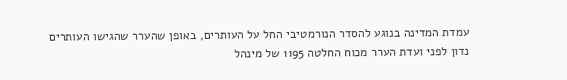עמדת המדינה בנוגע להסדר הנורמטיבי החל על העותרים, באופן שהערר שהגישו העותרים נדון לפני ועדת הערר מכוח החלטה 1195 של מינהל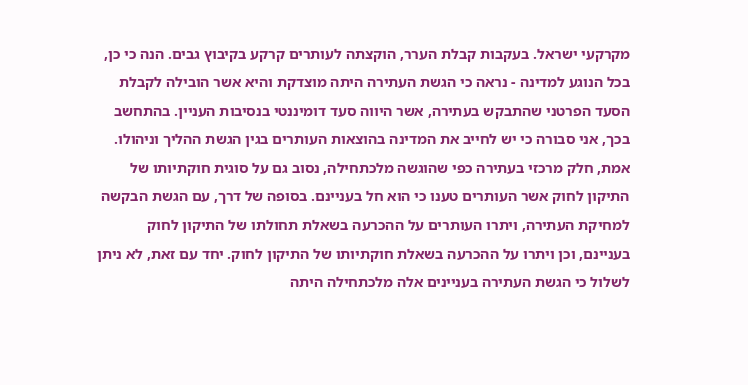מקרקעי ישראל. בעקבות קבלת הערר, הוקצתה לעותרים קרקע בקיבוץ גבים. הנה כי כן, בכל הנוגע למדינה - נראה כי הגשת העתירה היתה מוצדקת והיא אשר הובילה לקבלת הסעד הפרטני שהתבקש בעתירה, אשר היווה סעד דומיננטי בנסיבות העניין. בהתחשב בכך, אני סבורה כי יש לחייב את המדינה בהוצאות העותרים בגין הגשת ההליך וניהולו. אמת, חלק מרכזי בעתירה כפי שהוגשה מלכתחילה, נסוב גם על סוגית חוקתיותו של התיקון לחוק אשר העותרים טענו כי הוא חל בעניינם. בסופה של דרך, עם הגשת הבקשה למחיקת העתירה, ויתרו העותרים על ההכרעה בשאלת תחולתו של התיקון לחוק בעניינם, וכן ויתרו על ההכרעה בשאלת חוקתיותו של התיקון לחוק. יחד עם זאת, לא ניתן לשלול כי הגשת העתירה בעניינים אלה מלכתחילה היתה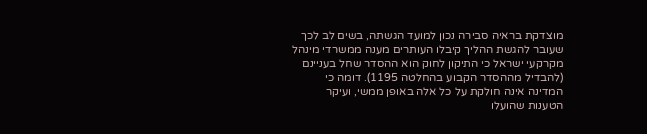מוצדקת בראיה סבירה נכון למועד הגשתה, בשים לב לכך שעובר להגשת ההליך קיבלו העותרים מענה ממשרדי מינהל מקרקעי ישראל כי התיקון לחוק הוא ההסדר שחל בעניינם (להבדיל מההסדר הקבוע בהחלטה 1195). דומה כי המדינה אינה חולקת על כל אלה באופן ממשי, ועיקר הטענות שהועלו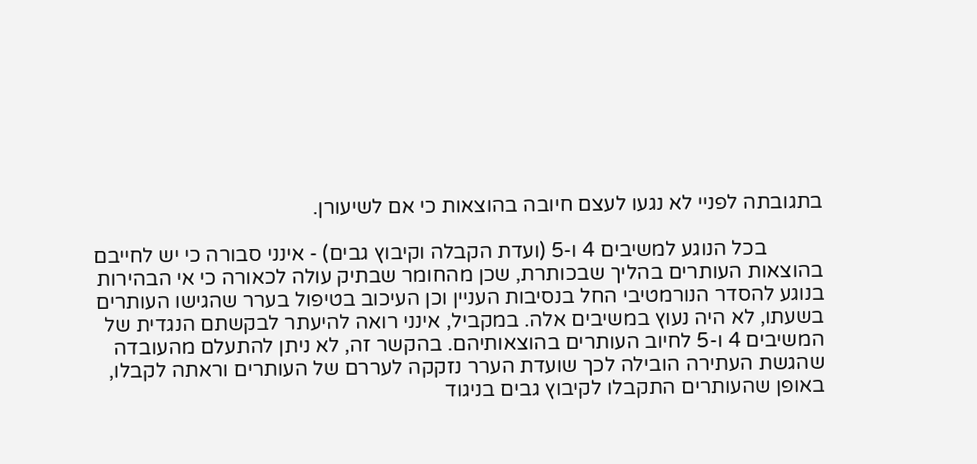בתגובתה לפניי לא נגעו לעצם חיובה בהוצאות כי אם לשיעורן.

           בכל הנוגע למשיבים 4 ו-5 (ועדת הקבלה וקיבוץ גבים) - אינני סבורה כי יש לחייבם בהוצאות העותרים בהליך שבכותרת, שכן מהחומר שבתיק עולה לכאורה כי אי הבהירות בנוגע להסדר הנורמטיבי החל בנסיבות העניין וכן העיכוב בטיפול בערר שהגישו העותרים בשעתו, לא היה נעוץ במשיבים אלה. במקביל, אינני רואה להיעתר לבקשתם הנגדית של המשיבים 4 ו-5 לחיוב העותרים בהוצאותיהם. בהקשר זה, לא ניתן להתעלם מהעובדה שהגשת העתירה הובילה לכך שועדת הערר נזקקה לעררם של העותרים וראתה לקבלו, באופן שהעותרים התקבלו לקיבוץ גבים בניגוד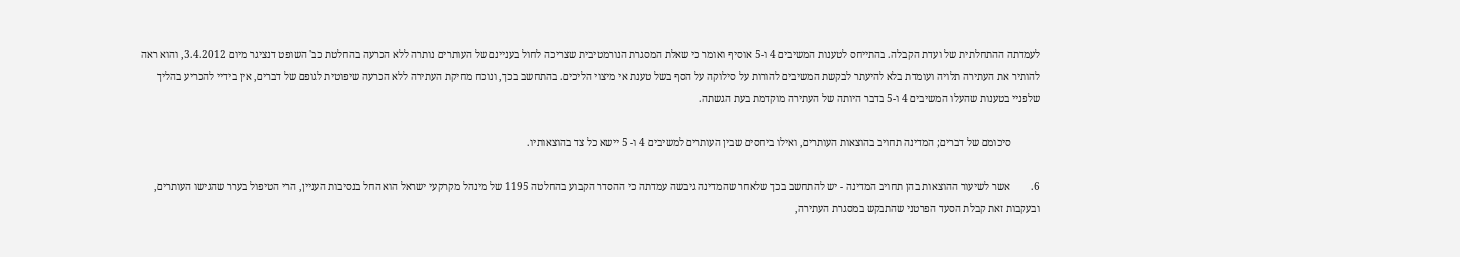לעמדתה ההתחלתית של ועדת הקבלה. בהתייחס לטענות המשיבים 4 ו-5 אוסיף ואומר כי שאלת המסגרת הנורמטיבית שצריכה לחול בעניינם של העותרים נותרה ללא הכרעה בהחלטת כב' השופט דנציגר מיום 3.4.2012, והוא ראה להותיר את העתירה תלויה ועומדת בלא להיעתר לבקשת המשיבים להורות על סילוקה על הסף בשל טענת אי מיצוי הליכים. בהתחשב בכך, ונוכח מחיקת העתירה ללא הכרעה שיפוטית לגופם של דברים, אין בידיי להכריע בהליך שלפניי בטענות שהעלו המשיבים 4 ו-5 בדבר היותה של העתירה מוקדמת בעת הגשתה.

           סיכומם של דברים; המדינה תחויב בהוצאות העותרים, ואילו ביחסים שבין העותרים למשיבים 4 ו- 5 יישא כל צד בהוצאותיו.

6.        אשר לשיעור ההוצאות בהן תחויב המדינה - יש להתחשב בכך שלאחר שהמדינה גיבשה עמדתה כי ההסדר הקבוע בהחלטה 1195 של מינהל מקרקעי ישראל הוא החל בנסיבות העניין, הרי הטיפול בערר שהגישו העותרים, ובעקבות זאת קבלת הסעד הפרטני שהתבקש במסגרת העתירה,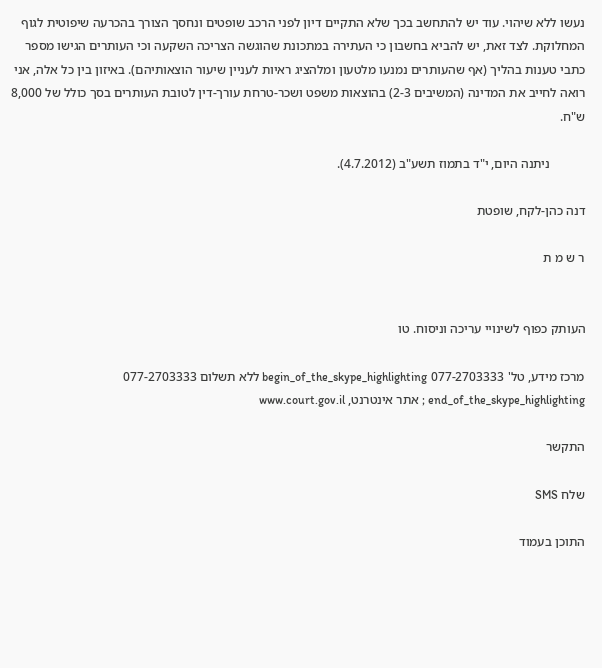נעשו ללא שיהוי. עוד יש להתחשב בכך שלא התקיים דיון לפני הרכב שופטים ונחסך הצורך בהכרעה שיפוטית לגוף המחלוקת. לצד זאת, יש להביא בחשבון כי העתירה במתכונת שהוגשה הצריכה השקעה וכי העותרים הגישו מספר כתבי טענות בהליך (אף שהעותרים נמנעו מלטעון ומלהציג ראיות לעניין שיעור הוצאותיהם). באיזון בין כל אלה, אני רואה לחייב את המדינה (המשיבים 2-3) בהוצאות משפט ושכר-טרחת עורך-דין לטובת העותרים בסך כולל של 8,000 ש"ח.

           ניתנה היום, י"ד בתמוז תשע"ב (4.7.2012).

דנה כהן-לקח, שופטת

ר ש מ ת


העותק כפוף לשינויי עריכה וניסוח. טו

מרכז מידע, טל' 077-2703333 begin_of_the_skype_highlighting ללא תשלום 077-2703333 end_of_the_skype_highlighting ; אתר אינטרנט, www.court.gov.il

התקשר

שלח SMS

התוכן בעמוד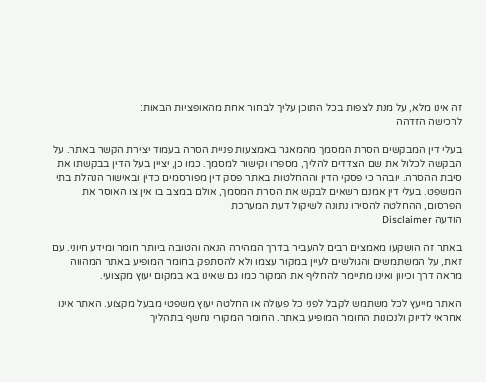זה אינו מלא, על מנת לצפות בכל התוכן עליך לבחור אחת מהאופציות הבאות:
לרכישה הזדהה

בעלי דין המבקשים הסרת המסמך מהמאגר באמצעות פניית הסרה בעמוד יצירת הקשר באתר. על הבקשה לכלול את שם הצדדים להליך, מספרו וקישור למסמך. כמו כן, יציין בעל הדין בבקשתו את סיבת ההסרה. יובהר כי פסקי הדין וההחלטות באתר פסק דין מפורסמים כדין ובאישור הנהלת בתי המשפט. בעלי דין אמנם רשאים לבקש את הסרת המסמך, אולם במצב בו אין צו האוסר את הפרסום, ההחלטה להסירו נתונה לשיקול דעת המערכת
הודעה Disclaimer

באתר זה הושקעו מאמצים רבים להעביר בדרך המהירה הנאה והטובה ביותר חומר ומידע חיוני. עם זאת, על המשתמשים והגולשים לעיין במקור עצמו ולא להסתפק בחומר המופיע באתר המהווה מראה דרך וכיוון ואינו מתיימר להחליף את המקור כמו גם שאינו בא במקום יעוץ מקצועי.

האתר מייעץ לכל משתמש לקבל לפני כל פעולה או החלטה יעוץ משפטי מבעל מקצוע. האתר אינו אחראי לדיוק ולנכונות החומר המופיע באתר. החומר המקורי נחשף בתהליך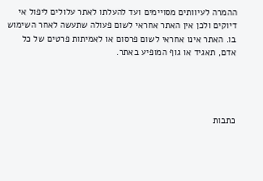ההמרה לעיוותים מסויימים ועד להעלתו לאתר עלולים ליפול אי דיוקים ולכן אין האתר אחראי לשום פעולה שתעשה לאחר השימוש בו. האתר אינו אחראי לשום פרסום או לאמיתות פרטים של כל אדם, תאגיד או גוף המופיע באתר.




כתבות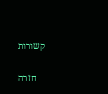קשורות

    חזרה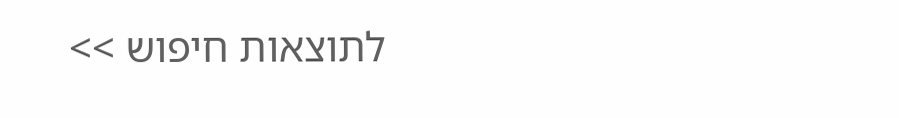לתוצאות חיפוש >>